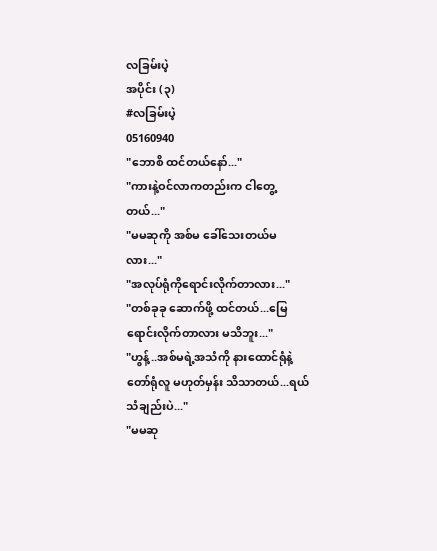လခြမ်းပဲ့
အပိုင်း (၃)
#လခြမ်းပဲ့
05160940
"ဘောစိ ထင်တယ်နော်..."
"ကားနဲ့ဝင်လာကတည်းက ငါတွေ့တယ်..."
"မမဆုကို အစ်မ ခေါ်သေးတယ်မလား..."
"အလုပ်ရုံကိုရောင်းလိုက်တာလား..."
"တစ်ခုခု ဆောက်ဖို့ ထင်တယ်...မြေရောင်းလိုက်တာလား မသိဘူး..."
"ဟွန့်..အစ်မရဲ့အသံကို နားထောင်ရုံနဲ့ တော်ရုံလူ မဟုတ်မှန်း သိသာတယ်...ရယ်သံချည်းပဲ..."
"မမဆု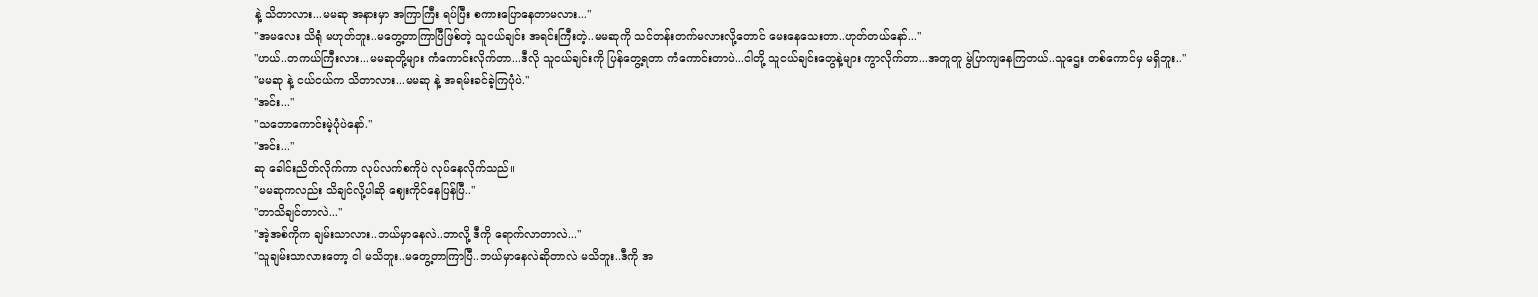နဲ့ သိတာလား...မမဆု အနားမှာ အကြာကြီး ရပ်ပြီး စကားပြောနေတာမလား..."
"အမလေး သိရုံ မဟုတ်ဘူး..မတွေ့တာကြာပြီဖြစ်တဲ့ သူငယ်ချင်း အရင်းကြီးတဲ့..မမဆုကို သင်တန်းတက်မလားလို့တောင် မေးနေသေးတာ..ဟုတ်တယ်နော်..."
"ဟယ်..တကယ်ကြီးလား...မမဆုတို့များ ကံကောင်းလိုက်တာ...ဒီလို သူငယ်ချင်းကို ပြန်တွေ့ရတာ ကံကောင်းတာပဲ...ငါတို့ သူငယ်ချင်းတွေနဲ့များ ကွာလိုက်တာ...အတူတူ မွဲပြာကျနေကြတယ်..သူဌေး တစ်ကောင်မှ မရှိဘူး.."
"မမဆု နဲ့ ငယ်ငယ်က သိတာလား...မမဆု နဲ့ အရမ်းခင်ခဲ့ကြပုံပဲ."
"အင်း..."
"သဘောကောင်းမဲ့ပုံပဲနော်."
"အင်း..."
ဆု ခေါင်းညိတ်လိုက်ကာ လုပ်လက်စကိုပဲ လုပ်နေလိုက်သည်။
"မမဆုကလည်း သိချင်လို့ပါဆို ဈေးကိုင်နေပြန်ပြီ.."
"ဘာသိချင်တာလဲ..."
"အဲ့အစ်ကိုက ချမ်းသာလား..ဘယ်မှာနေလဲ..ဘာလို့ ဒီကို ရောက်လာတာလဲ..."
"သူချမ်းသာလားတော့ ငါ မသိဘူး..မတွေ့တာကြာပြီ..ဘယ်မှာနေလဲဆိုတာလဲ မသိဘူး..ဒီကို အ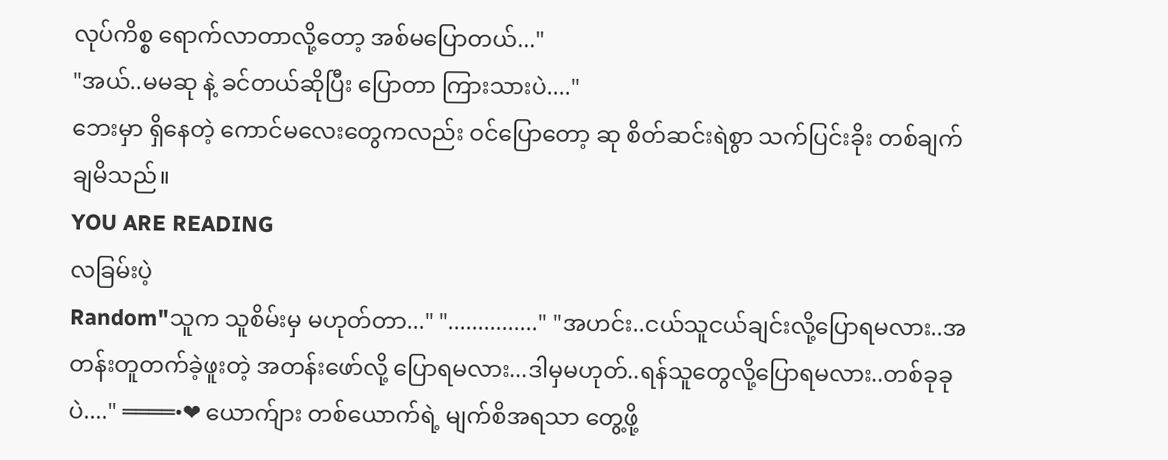လုပ်ကိစ္စ ရောက်လာတာလို့တော့ အစ်မပြောတယ်..."
"အယ်..မမဆု နဲ့ ခင်တယ်ဆိုပြီး ပြောတာ ကြားသားပဲ...."
ဘေးမှာ ရှိနေတဲ့ ကောင်မလေးတွေကလည်း ဝင်ပြောတော့ ဆု စိတ်ဆင်းရဲစွာ သက်ပြင်းခိုး တစ်ချက် ချမိသည်။
YOU ARE READING
လခြမ်းပဲ့
Random"သူက သူစိမ်းမှ မဟုတ်တာ..." "..............." "အဟင်း..ငယ်သူငယ်ချင်းလို့ပြောရမလား..အတန်းတူတက်ခဲ့ဖူးတဲ့ အတန်းဖော်လို့ ပြောရမလား...ဒါမှမဟုတ်..ရန်သူတွေလို့ပြောရမလား..တစ်ခုခုပဲ...." ════•❤ ယောက်ျား တစ်ယောက်ရဲ့ မျက်စိအရသာ တွေ့ဖို့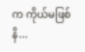က ကိုယ်မဖြစ်နိ...